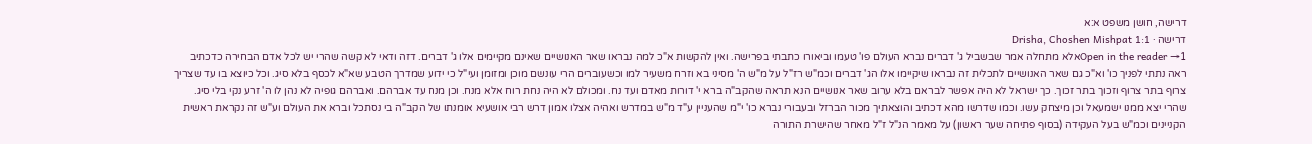דרישה, חושן משפט א:א
דרישה · Drisha, Choshen Mishpat 1:1
Open in the reader →1אלא מתחלה אמר שבשביל ג' דברים נברא העולם פו' טעמו וביאורו כתבתי בפרישה. ואין להקשות א"כ למה נבראו שאר האנושיים שאינם מקיימים אלו ג' דברים. דזה ודאי לא קשה שהרי יש לכל אדם הבחירה כדכתיב ראה נתתי לפניך כו' וא"כ גם שאר האנושיים לתכלית זה נבראו שיקיימו אלו הג' דברים וכמ"ש רז"ל על מ"ש ה' מסיני בא וזרח משעיר למו וכשעוברים הרי עונשם מוכן ומזומן ועי"ל כי ידוע שמדרך הטבע שא"א לכסף בלא סיג. וכל כיוצא בו עד שצריך צרוף בתר צרוף וזכוך בתר זכוך. כך ישראל לא היה אפשר לבראם בלא ערוב שאר אנושיים הנא תראה שהקב"ה ברא י' דורות מאדם ועד נח. ומכולם לא היה נחת רוח אלא מנח. וכן מנח עד אברהם. ואברהם גופיה לא נהן לו ה' זרע נקי בלי סיג. שהרי יצא ממנו ישמעאל וכן מיצחק עשו. וכמו שדרשו מהא דכתיב והוצאתיך מכור הברזל ובעבורי נברא כו' י"מ שהעניין ע"ד מ"ש במדרש ואהיה אצלו אמון דרש רבי אושעיא אומנתו של הקב"ה בי נסתכל וברא את העולם וע"ש זה נקראת ראשית הקניינים וכמ"ש בעל העקידה (בסוף פתיחה שער ראשון) על מאמר הנ"ל ז"ל מאחר שהישרת התורה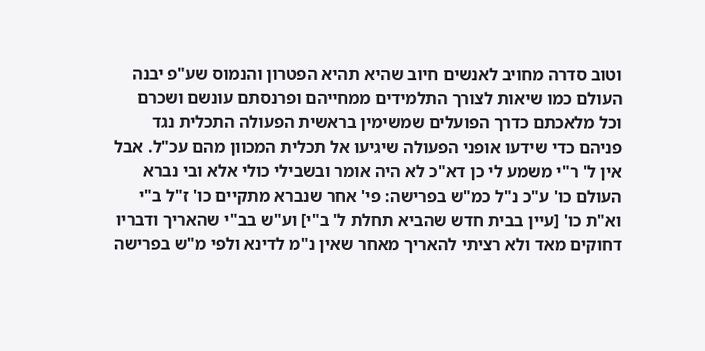וטוב סדרה מחויב לאנשים חיוב שהיא תהיא הפטרון והנמוס שע"פ יבנה העולם כמו שיאות לצורך התלמידים ממחייהם ופרנסתם עונשם ושכרם וכל מלאכתם כדרך הפועלים שמשימין בראשית הפעולה התכלית נגד פניהם כדי שידעו אופני הפעולה שיגיעו אל תכלית המכוון מהם עכ"ל. אבל אין ל' ר"י משמע לי כן דא"כ לא היה אומר ובשבילי כולי אלא ובי נברא העולם כו' ע"כ נ"ל כמ"ש בפרישה: פי' אחר שנברא מתקיים כו' ז"ל ב"י וא"ת כו' [עיין בבית חדש שהביא תחלת ל' ב"י] וע"ש בב"י שהאריך ודבריו דחוקים מאד ולא רציתי להאריך מאחר שאין נ"מ לדינא ולפי מ"ש בפרישה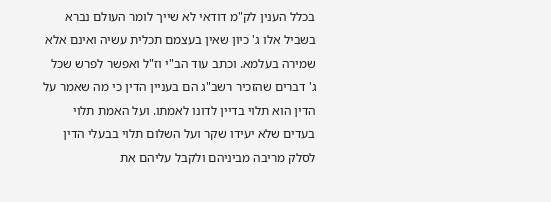בכלל הענין לק"מ דודאי לא שייך לומר העולם נברא בשביל אלו ג' כיון שאין בעצמם תכלית עשיה ואינם אלא שמירה בעלמא. וכתב עוד הב"י וז"ל ואפשר לפרש שכל ג' דברים שהזכיר רשב"ג הם בעניין הדין כי מה שאמר על הדין הוא תלוי בדיין לדונו לאמתו. ועל האמת תלוי בעדים שלא יעידו שקר ועל השלום תלוי בבעלי הדין לסלק מריבה מביניהם ולקבל עליהם את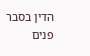הדין בסבר פנים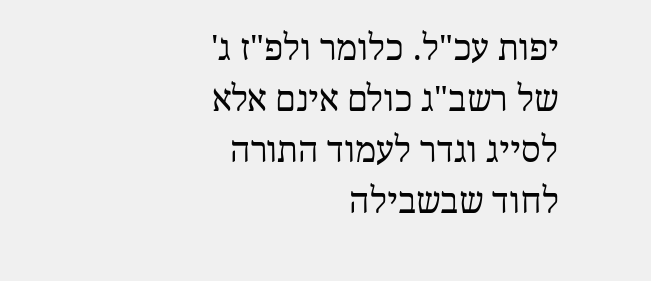יפות עכ"ל. כלומר ולפ"ז ג' של רשב"ג כולם אינם אלא לסייג וגדר לעמוד התורה לחוד שבשבילה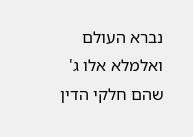נברא העולם ואלמלא אלו ג' שהם חלקי הדין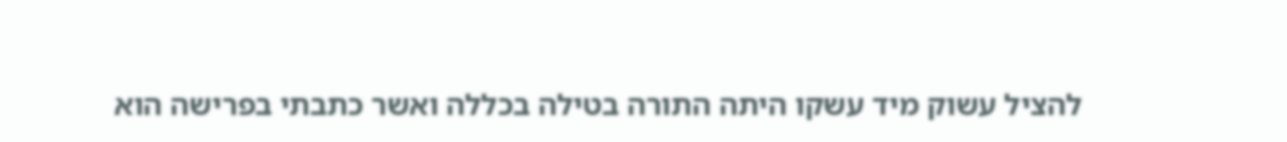להציל עשוק מיד עשקו היתה התורה בטילה בכללה ואשר כתבתי בפרישה הוא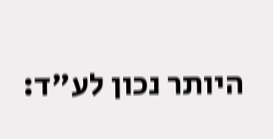היותר נכון לע"ד: